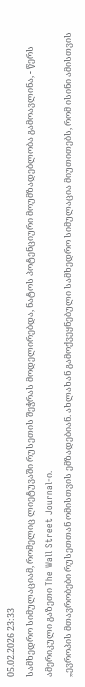05.02.2026 23:33
სამხედრო სიმულაციამ, რომელიც ლიეტუვაში რუსეთის შეჭრას მოდელირებდა, ნატოს პოტენციური მოუმზადებლობა გამოავლინა, - წერს ამერიკული გაზეთი The Wall Street Journal-ი.
„ევროპის მთავრობები რუსეთთან ომისთვის ემზადებიან. ახლახან გამოქვეყნებული სამხედრო სიმულაცია მიუთითებს, რომ ისინი ამისთვის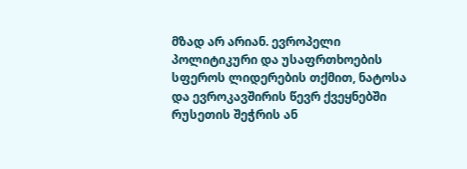მზად არ არიან. ევროპელი პოლიტიკური და უსაფრთხოების სფეროს ლიდერების თქმით, ნატოსა და ევროკავშირის წევრ ქვეყნებში რუსეთის შეჭრის ან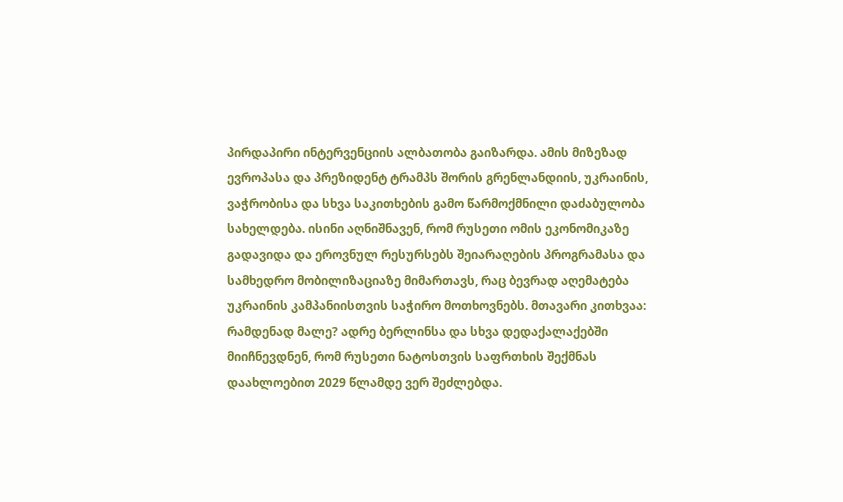პირდაპირი ინტერვენციის ალბათობა გაიზარდა. ამის მიზეზად ევროპასა და პრეზიდენტ ტრამპს შორის გრენლანდიის, უკრაინის, ვაჭრობისა და სხვა საკითხების გამო წარმოქმნილი დაძაბულობა სახელდება. ისინი აღნიშნავენ, რომ რუსეთი ომის ეკონომიკაზე გადავიდა და ეროვნულ რესურსებს შეიარაღების პროგრამასა და სამხედრო მობილიზაციაზე მიმართავს, რაც ბევრად აღემატება უკრაინის კამპანიისთვის საჭირო მოთხოვნებს. მთავარი კითხვაა: რამდენად მალე? ადრე ბერლინსა და სხვა დედაქალაქებში მიიჩნევდნენ, რომ რუსეთი ნატოსთვის საფრთხის შექმნას დაახლოებით 2029 წლამდე ვერ შეძლებდა.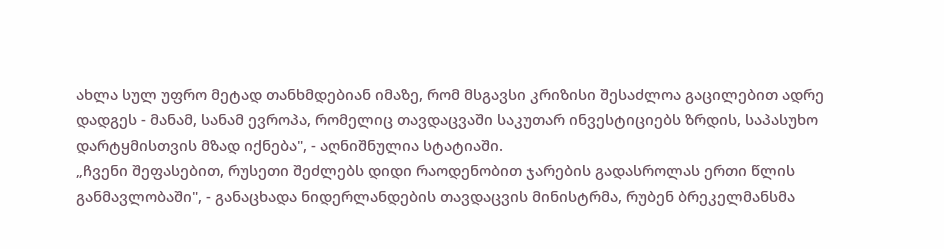ახლა სულ უფრო მეტად თანხმდებიან იმაზე, რომ მსგავსი კრიზისი შესაძლოა გაცილებით ადრე დადგეს - მანამ, სანამ ევროპა, რომელიც თავდაცვაში საკუთარ ინვესტიციებს ზრდის, საპასუხო დარტყმისთვის მზად იქნება", - აღნიშნულია სტატიაში.
„ჩვენი შეფასებით, რუსეთი შეძლებს დიდი რაოდენობით ჯარების გადასროლას ერთი წლის განმავლობაში", - განაცხადა ნიდერლანდების თავდაცვის მინისტრმა, რუბენ ბრეკელმანსმა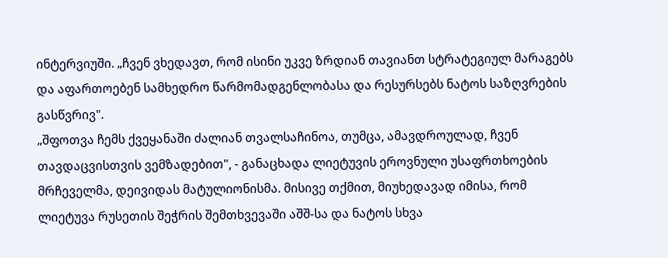ინტერვიუში. „ჩვენ ვხედავთ, რომ ისინი უკვე ზრდიან თავიანთ სტრატეგიულ მარაგებს და აფართოებენ სამხედრო წარმომადგენლობასა და რესურსებს ნატოს საზღვრების გასწვრივ".
„შფოთვა ჩემს ქვეყანაში ძალიან თვალსაჩინოა, თუმცა, ამავდროულად, ჩვენ თავდაცვისთვის ვემზადებით", - განაცხადა ლიეტუვის ეროვნული უსაფრთხოების მრჩეველმა, დეივიდას მატულიონისმა. მისივე თქმით, მიუხედავად იმისა, რომ ლიეტუვა რუსეთის შეჭრის შემთხვევაში აშშ-სა და ნატოს სხვა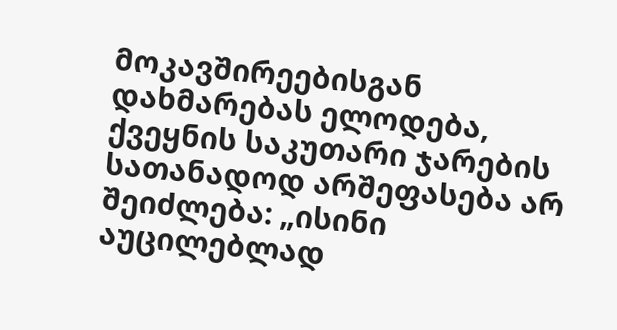მოკავშირეებისგან დახმარებას ელოდება, ქვეყნის საკუთარი ჯარების სათანადოდ არშეფასება არ შეიძლება: „ისინი აუცილებლად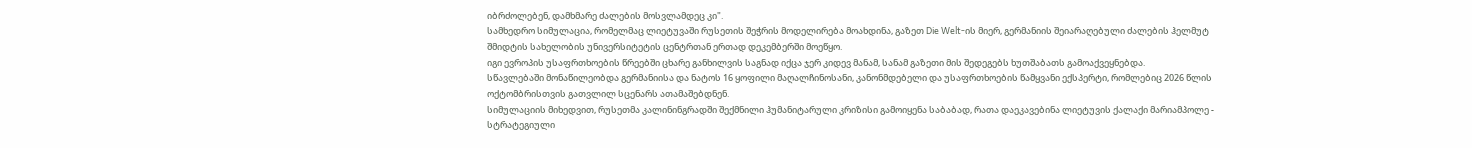იბრძოლებენ, დამხმარე ძალების მოსვლამდეც კი".
სამხედრო სიმულაცია, რომელმაც ლიეტუვაში რუსეთის შეჭრის მოდელირება მოახდინა, გაზეთ Die Welt-ის მიერ, გერმანიის შეიარაღებული ძალების ჰელმუტ შმიდტის სახელობის უნივერსიტეტის ცენტრთან ერთად დეკემბერში მოეწყო.
იგი ევროპის უსაფრთხოების წრეებში ცხარე განხილვის საგნად იქცა ჯერ კიდევ მანამ, სანამ გაზეთი მის შედეგებს ხუთშაბათს გამოაქვეყნებდა.
სწავლებაში მონაწილეობდა გერმანიისა და ნატოს 16 ყოფილი მაღალჩინოსანი, კანონმდებელი და უსაფრთხოების წამყვანი ექსპერტი, რომლებიც 2026 წლის ოქტომბრისთვის გათვლილ სცენარს ათამაშებდნენ.
სიმულაციის მიხედვით, რუსეთმა კალინინგრადში შექმნილი ჰუმანიტარული კრიზისი გამოიყენა საბაბად, რათა დაეკავებინა ლიეტუვის ქალაქი მარიამპოლე - სტრატეგიული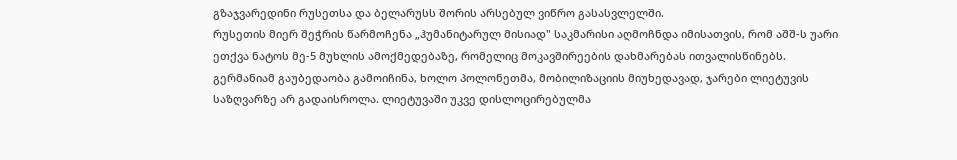გზაჯვარედინი რუსეთსა და ბელარუსს შორის არსებულ ვიწრო გასასვლელში.
რუსეთის მიერ შეჭრის წარმოჩენა „ჰუმანიტარულ მისიად" საკმარისი აღმოჩნდა იმისათვის, რომ აშშ-ს უარი ეთქვა ნატოს მე-5 მუხლის ამოქმედებაზე, რომელიც მოკავშირეების დახმარებას ითვალისწინებს.
გერმანიამ გაუბედაობა გამოიჩინა, ხოლო პოლონეთმა, მობილიზაციის მიუხედავად, ჯარები ლიეტუვის საზღვარზე არ გადაისროლა. ლიეტუვაში უკვე დისლოცირებულმა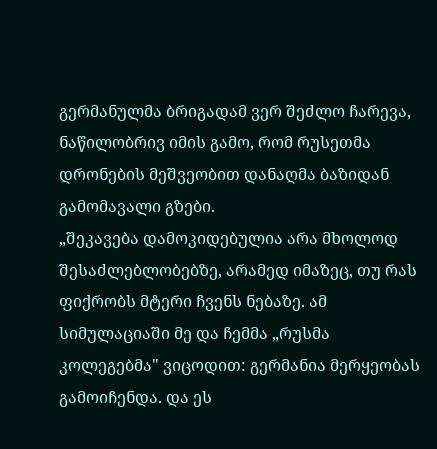გერმანულმა ბრიგადამ ვერ შეძლო ჩარევა, ნაწილობრივ იმის გამო, რომ რუსეთმა დრონების მეშვეობით დანაღმა ბაზიდან გამომავალი გზები.
„შეკავება დამოკიდებულია არა მხოლოდ შესაძლებლობებზე, არამედ იმაზეც, თუ რას ფიქრობს მტერი ჩვენს ნებაზე. ამ სიმულაციაში მე და ჩემმა „რუსმა კოლეგებმა" ვიცოდით: გერმანია მერყეობას გამოიჩენდა. და ეს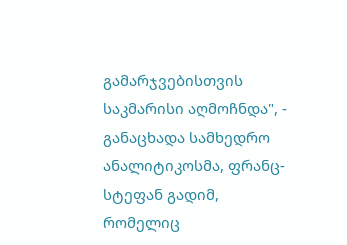გამარჯვებისთვის საკმარისი აღმოჩნდა", - განაცხადა სამხედრო ანალიტიკოსმა, ფრანც-სტეფან გადიმ, რომელიც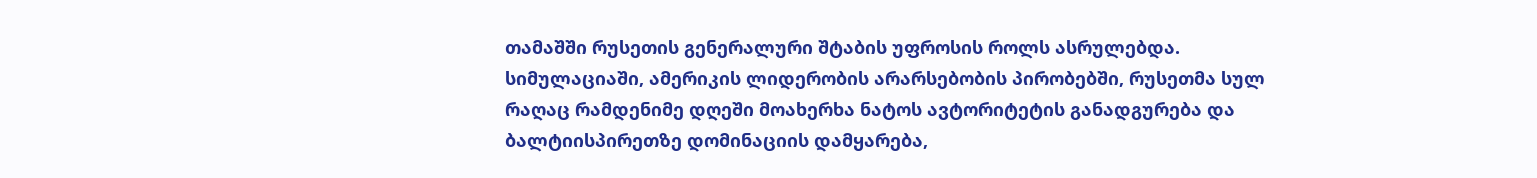თამაშში რუსეთის გენერალური შტაბის უფროსის როლს ასრულებდა.
სიმულაციაში, ამერიკის ლიდერობის არარსებობის პირობებში, რუსეთმა სულ რაღაც რამდენიმე დღეში მოახერხა ნატოს ავტორიტეტის განადგურება და ბალტიისპირეთზე დომინაციის დამყარება,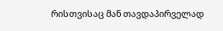რისთვისაც მან თავდაპირველად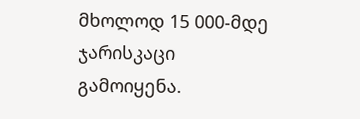მხოლოდ 15 000-მდე ჯარისკაცი გამოიყენა.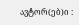ავტორ(ებ)ი :